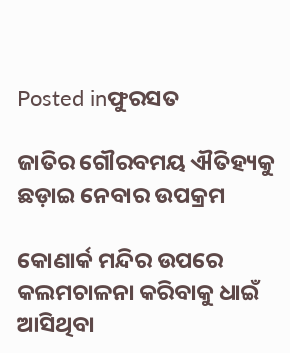Posted inଫୁରସତ

ଜାତିର ଗୌରବମୟ ଐତିହ୍ୟକୁ ଛଡ଼ାଇ ନେବାର ଉପକ୍ରମ

କୋଣାର୍କ ମନ୍ଦିର ଉପରେ କଲମଚାଳନା କରିବାକୁ ଧାଇଁ ଆସିଥିବା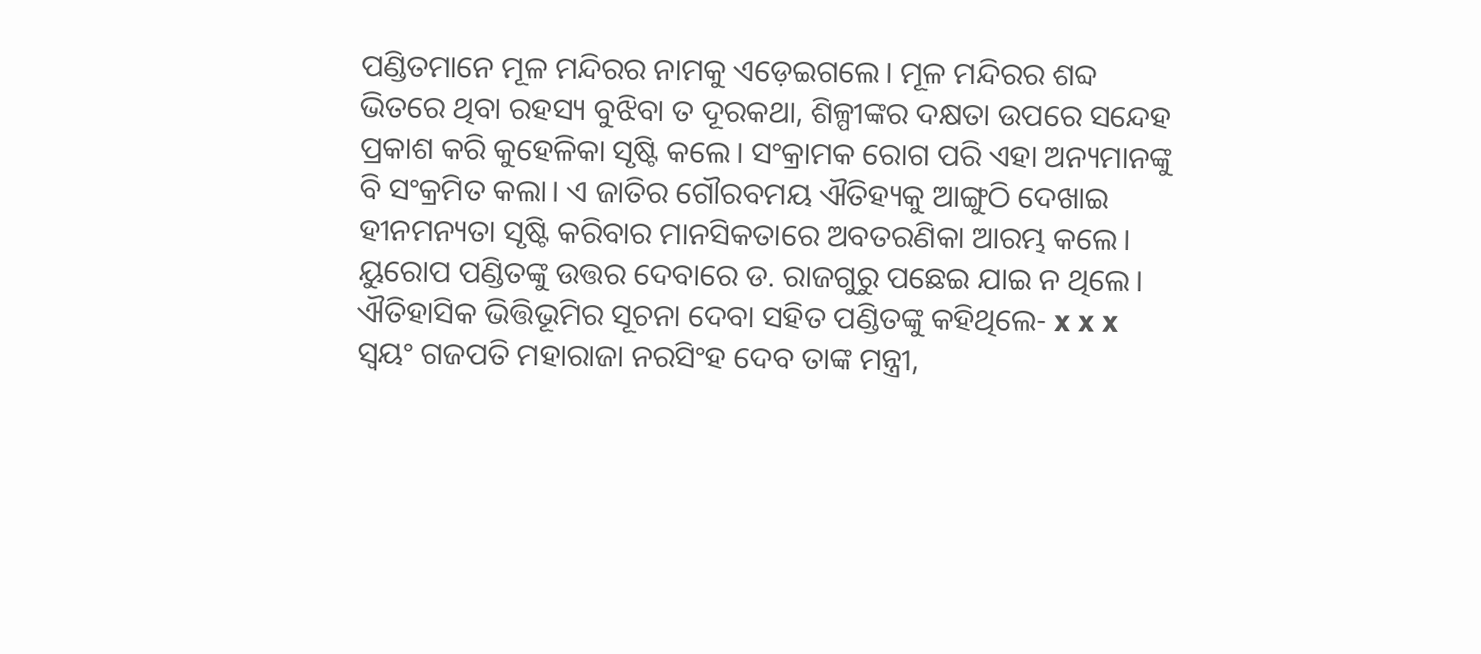ପଣ୍ଡିତମାନେ ମୂଳ ମନ୍ଦିରର ନାମକୁ ଏଡ଼େଇଗଲେ। ମୂଳ ମନ୍ଦିରର ଶବ୍ଦ ଭିତରେ ଥିବା ରହସ୍ୟ ବୁଝିବା ତ ଦୂରକଥା, ଶିଳ୍ପୀଙ୍କର ଦକ୍ଷତା ଉପରେ ସନ୍ଦେହ ପ୍ରକାଶ କରି କୁହେଳିକା ସୃଷ୍ଟି କଲେ। ସଂକ୍ରାମକ ରୋଗ ପରି ଏହା ଅନ୍ୟମାନଙ୍କୁ ବି ସଂକ୍ରମିତ କଲା। ଏ ଜାତିର ଗୌରବମୟ ଐତିହ୍ୟକୁ ଆଙ୍ଗୁଠି ଦେଖାଇ ହୀନମନ୍ୟତା ସୃଷ୍ଟି କରିବାର ମାନସିକତାରେ ଅବତରଣିକା ଆରମ୍ଭ କଲେ। ୟୁରୋପ ପଣ୍ଡିତଙ୍କୁ ଉତ୍ତର ଦେବାରେ ଡ. ରାଜଗୁରୁ ପଛେଇ ଯାଇ ନ ଥିଲେ। ଐତିହାସିକ ଭିତ୍ତିଭୂମିର ସୂଚନା ଦେବା ସହିତ ପଣ୍ଡିତଙ୍କୁ କହିଥିଲେ- x x x ସ୍ବୟଂ ଗଜପତି ମହାରାଜା ନରସିଂହ ଦେବ ତାଙ୍କ ମନ୍ତ୍ରୀ,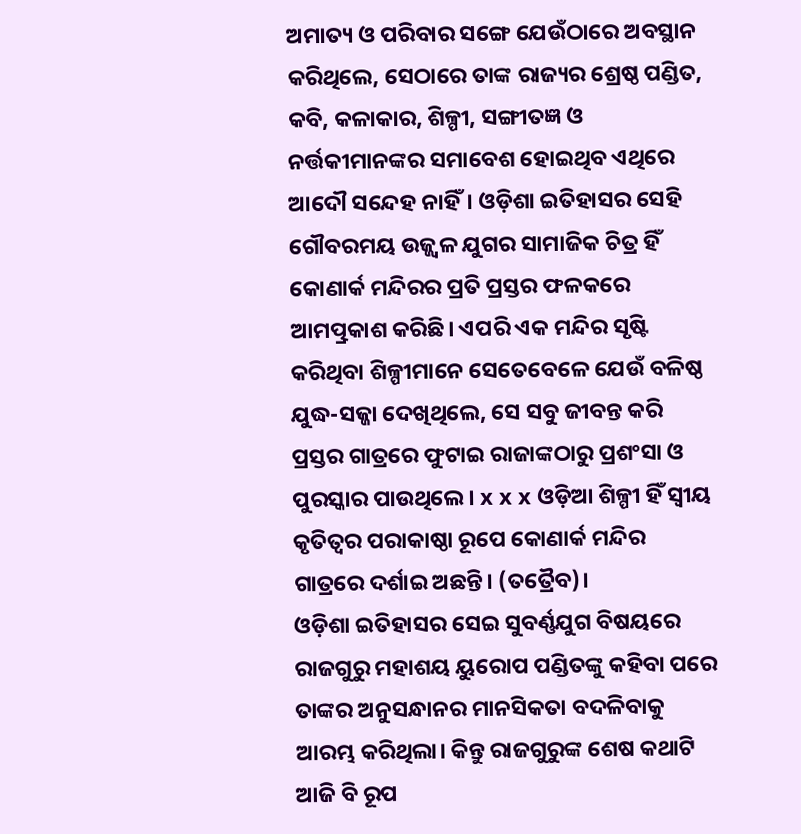ଅମାତ୍ୟ ଓ ପରିବାର ସଙ୍ଗେ ଯେଉଁଠାରେ ଅବସ୍ଥାନ କରିଥିଲେ, ସେଠାରେ ତାଙ୍କ ରାଜ୍ୟର ଶ୍ରେଷ୍ଠ ପଣ୍ଡିତ, କବି, କଳାକାର, ଶିଳ୍ପୀ, ସଙ୍ଗୀତଜ୍ଞ ଓ ନର୍ତ୍ତକୀମାନଙ୍କର ସମାବେଶ ହୋଇଥିବ ଏଥିରେ ଆଦୌ ସନ୍ଦେହ ନାହିଁ। ଓଡ଼ିଶା ଇତିହାସର ସେହି ଗୌବରମୟ ଉଜ୍ଜ୍ୱଳ ଯୁଗର ସାମାଜିକ ଚିତ୍ର ହିଁ କୋଣାର୍କ ମନ୍ଦିରର ପ୍ରତି ପ୍ରସ୍ତର ଫଳକରେ ଆମତ୍ପ୍ରକାଶ କରିଛି। ଏପରି ଏକ ମନ୍ଦିର ସୃଷ୍ଟି କରିଥିବା ଶିଳ୍ପୀମାନେ ସେତେବେଳେ ଯେଉଁ ବଳିଷ୍ଠ ଯୁଦ୍ଧ-ସଜ୍ଜା ଦେଖିଥିଲେ, ସେ ସବୁ ଜୀବନ୍ତ କରି ପ୍ରସ୍ତର ଗାତ୍ରରେ ଫୁଟାଇ ରାଜାଙ୍କଠାରୁ ପ୍ରଶଂସା ଓ ପୁରସ୍କାର ପାଉଥିଲେ। x x x ଓଡ଼ିଆ ଶିଳ୍ପୀ ହିଁ ସ୍ବୀୟ କୃତିତ୍ୱର ପରାକାଷ୍ଠା ରୂପେ କୋଣାର୍କ ମନ୍ଦିର ଗାତ୍ରରେ ଦର୍ଶାଇ ଅଛନ୍ତି। (ତତ୍ରୈବ)।
ଓଡ଼ିଶା ଇତିହାସର ସେଇ ସୁବର୍ଣ୍ଣଯୁଗ ବିଷୟରେ ରାଜଗୁରୁ ମହାଶୟ ୟୁରୋପ ପଣ୍ଡିତଙ୍କୁ କହିବା ପରେ ତାଙ୍କର ଅନୁସନ୍ଧାନର ମାନସିକତା ବଦଳିବାକୁ ଆରମ୍ଭ କରିଥିଲା। କିନ୍ତୁ ରାଜଗୁରୁଙ୍କ ଶେଷ କଥାଟି ଆଜି ବି ରୂପ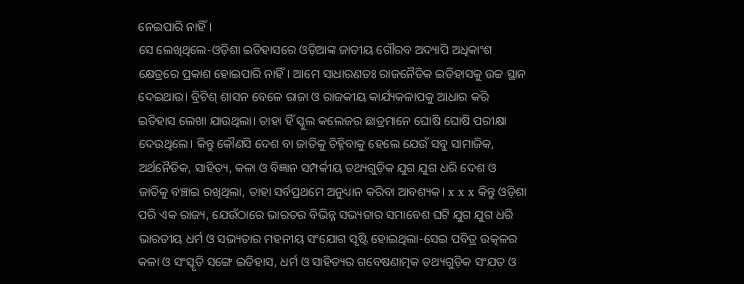ନେଇପାରି ନାହିଁ।
ସେ ଲେଖିଥିଲେ-ଓଡ଼ିଶା ଇତିହାସରେ ଓଡ଼ିଆଙ୍କ ଜାତୀୟ ଗୌରବ ଅଦ୍ୟାପି ଅଧିକାଂଶ କ୍ଷେତ୍ରରେ ପ୍ରକାଶ ହୋଇପାରି ନାହିଁ। ଆମେ ସାଧାରଣତଃ ରାଜନୈତିକ ଇତିହାସକୁ ଉଚ୍ଚ ସ୍ଥାନ ଦେଇଥାଉ। ବ୍ରିଟିଶ୍‌ ଶାସନ ବେଳେ ରାଜା ଓ ରାଜକୀୟ କାର୍ଯ୍ୟକଳାପକୁ ଆଧାର କରି ଇତିହାସ ଲେଖା ଯାଉଥିଲା। ତାହା ହିଁ ସ୍କୁଲ କଲେଜର ଛାତ୍ରମାନେ ଘୋଷି ଘୋଷି ପରୀକ୍ଷା ଦେଉଥିଲେ। କିନ୍ତୁ କୌଣସି ଦେଶ ବା ଜାତିକୁ ଚିହ୍ନିବାକୁ ହେଲେ ଯେଉଁ ସବୁ ସାମାଜିକ, ଅର୍ଥନୈତିକ, ସାହିତ୍ୟ, କଳା ଓ ବିଜ୍ଞାନ ସମ୍ପର୍କୀୟ ତଥ୍ୟଗୁଡ଼ିକ ଯୁଗ ଯୁଗ ଧରି ଦେଶ ଓ ଜାତିକୁ ବଞ୍ଚାଇ ରଖିଥିଲା, ତାହା ସର୍ବପ୍ରଥମେ ଅନୁଧ୍ୟାନ କରିବା ଆବଶ୍ୟକ। x x x କିନ୍ତୁ ଓଡ଼ିଶା ପରି ଏକ ରାଜ୍ୟ, ଯେଉଁଠାରେ ଭାରତର ବିଭିନ୍ନ ସଭ୍ୟତାର ସମାବେଶ ଘଟି ଯୁଗ ଯୁଗ ଧରି ଭାରତୀୟ ଧର୍ମ ଓ ସଭ୍ୟତାର ମହନୀୟ ସଂଯୋଗ ସୃଷ୍ଟି ହୋଇଥିଲା-ସେଇ ପବିତ୍ର ଉତ୍କଳର କଳା ଓ ସଂସ୍କୃତି ସଙ୍ଗେ ଇତିହାସ, ଧର୍ମ ଓ ସାହିତ୍ୟର ଗବେଷଣାତ୍ମକ ତଥ୍ୟଗୁଡ଼ିକ ସଂଯତ ଓ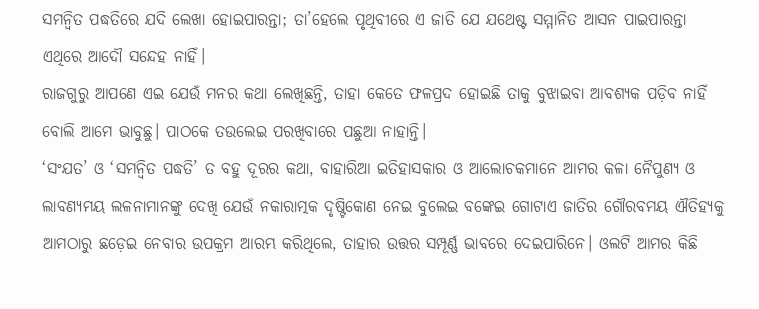ସମନ୍ବିତ ପଦ୍ଧତିରେ ଯଦି ଲେଖା ହୋଇପାରନ୍ତା; ତା’ହେଲେ ପୃଥିବୀରେ ଏ ଜାତି ଯେ ଯଥେଷ୍ଟ ସମ୍ମାନିତ ଆସନ ପାଇପାରନ୍ତା ଏଥିରେ ଆଦୌ ସନ୍ଦେହ ନାହିଁ।
ରାଜଗୁରୁ ଆପଣେ ଏଇ ଯେଉଁ ମନର କଥା ଲେଖିଛନ୍ତି, ତାହା କେତେ ଫଳପ୍ରଦ ହୋଇଛି ତାକୁ ବୁଝାଇବା ଆବଶ୍ୟକ ପଡ଼ିବ ନାହିଁ ବୋଲି ଆମେ ଭାବୁଛୁ। ପାଠକେ ତଉଲେଇ ପରଖିବାରେ ପଛୁଆ ନାହାନ୍ତି।
‘ସଂଯତ’ ଓ ‘ସମନ୍ବିତ ପଦ୍ଧତି’ ତ ବହୁ ଦୂରର କଥା, ବାହାରିଆ ଇତିହାସକାର ଓ ଆଲୋଚକମାନେ ଆମର କଳା ନୈପୁଣ୍ୟ ଓ ଲାବଣ୍ୟମୟ ଲଳନାମାନଙ୍କୁ ଦେଖି ଯେଉଁ ନକାରାତ୍ମକ ଦୃଷ୍ଟିକୋଣ ନେଇ ବୁଲେଇ ବଙ୍କେଇ ଗୋଟାଏ ଜାତିର ଗୌରବମୟ ଐତିହ୍ୟକୁ ଆମଠାରୁ ଛଡ଼େଇ ନେବାର ଉପକ୍ରମ ଆରମ୍ଭ କରିଥିଲେ, ତାହାର ଉତ୍ତର ସମ୍ପୂର୍ଣ୍ଣ ଭାବରେ ଦେଇପାରିନେ। ଓଲଟି ଆମର କିଛି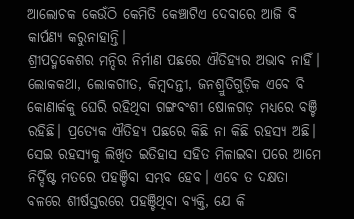ଆଲୋଚକ କେଉଁଠି କେମିତି କେଞ୍ଚାଟିଏ ଦେବାରେ ଆଜି ବି କାର୍ପଣ୍ୟ କରୁନାହାନ୍ତି।
ଶ୍ରୀପଦ୍ମକେଶର ମନ୍ଦିର ନିର୍ମାଣ ପଛରେ ଐତିହ୍ୟର ଅଭାବ ନାହିଁ। ଲୋକକଥା, ଲୋକଗୀତ, କିମ୍ବଦନ୍ତୀ, ଜନଶ୍ରୁତିଗୁଡ଼ିକ ଏବେ ବି କୋଣାର୍କକୁ ଘେରି ରହିଥିବା ଗଙ୍ଗବଂଶୀ ଷୋଳଗଡ଼ ମଧ୍ୟରେ ବଞ୍ଚି ରହିଛି। ପ୍ରତ୍ୟେକ ଐତିହ୍ୟ ପଛରେ କିଛି ନା କିଛି ରହସ୍ୟ ଅଛି। ସେଇ ରହସ୍ୟକୁ ଲିଖିତ ଇତିହାସ ସହିତ ମିଳାଇବା ପରେ ଆମେ ନିର୍ଦ୍ଦିଷ୍ଟ ମତରେ ପହଞ୍ଚିବା ସମ୍ଭବ ହେବ। ଏବେ ତ ଦକ୍ଷତା ବଳରେ ଶୀର୍ଷସ୍ତରରେ ପହଞ୍ଚିଥିବା ବ୍ୟକ୍ତି, ଯେ କି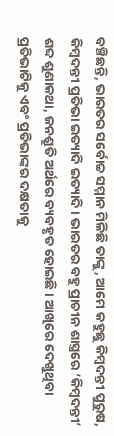ବଞ୍ଚିଛନ୍ତି, ଭାରତର ସର୍ବୋଚ୍ଚ ସମ୍ମାନ ମିଳିଛି ତାଙ୍କୁ, ଆମେ କହୁଛୁ କିମ୍ବଦନ୍ତୀ ପୁରୁଷ, କିମ୍ବଦନ୍ତୀ ପ୍ରତିଭା ଇତ୍ୟାଦି ଇତ୍ୟାଦି। ଭାରତର ବହୁ ପ୍ରାଚୀନ ଶାସ୍ତ୍ରରେ ‘କିମ୍ବଦନ୍ତୀ’ ଶବ୍ଦ ଶୁଣାକଥା, ଜନଶ୍ରୁତି ଅର୍ଥରେ ବ୍ୟବହୃତ ହୋଇଛି। ଆଖିରେ ଦେଖୁଥିବା ପ୍ରତିଭାଟିକୁ ଏବଂ ପ୍ରତିଭାଙ୍କର ଦକ୍ଷତାକୁ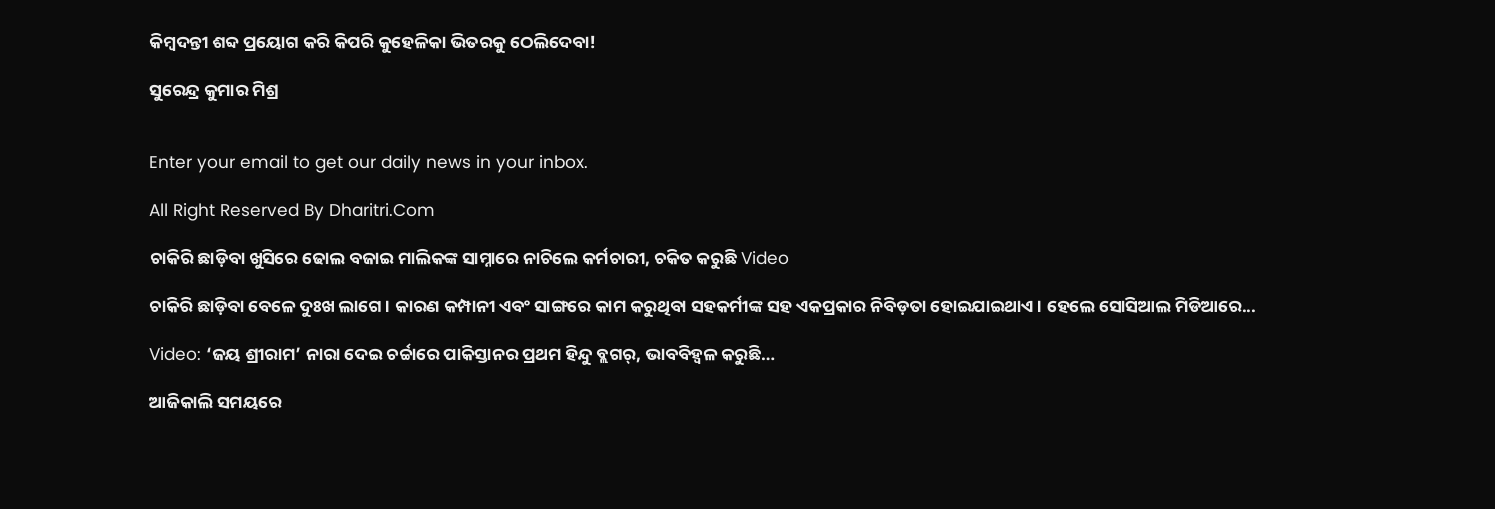କିମ୍ବଦନ୍ତୀ ଶବ୍ଦ ପ୍ରୟୋଗ କରି କିପରି କୁହେଳିକା ଭିତରକୁ ଠେଲିଦେବା!

ସୁରେନ୍ଦ୍ର କୁମାର ମିଶ୍ର


Enter your email to get our daily news in your inbox.

All Right Reserved By Dharitri.Com

ଚାକିରି ଛାଡ଼ିବା ଖୁସିରେ ଢୋଲ ବଜାଇ ମାଲିକଙ୍କ ସାମ୍ନାରେ ନାଚିଲେ କର୍ମଚାରୀ, ଚକିତ କରୁଛି Video

ଚାକିରି ଛାଡ଼ିବା ବେଳେ ଦୁଃଖ ଲାଗେ। କାରଣ କମ୍ପାନୀ ଏବଂ ସାଙ୍ଗରେ କାମ କରୁଥିବା ସହକର୍ମୀଙ୍କ ସହ ଏକପ୍ରକାର ନିବିଡ଼ତା ହୋଇଯାଇଥାଏ। ହେଲେ ସୋସିଆଲ ମିଡିଆରେ...

Video: ‘ଜୟ ଶ୍ରୀରାମ’ ନାରା ଦେଇ ଚର୍ଚ୍ଚାରେ ପାକିସ୍ତାନର ପ୍ରଥମ ହିନ୍ଦୁ ବ୍ଲଗର୍‌, ଭାବବିହ୍ବଳ କରୁଛି…

ଆଜିକାଲି ସମୟରେ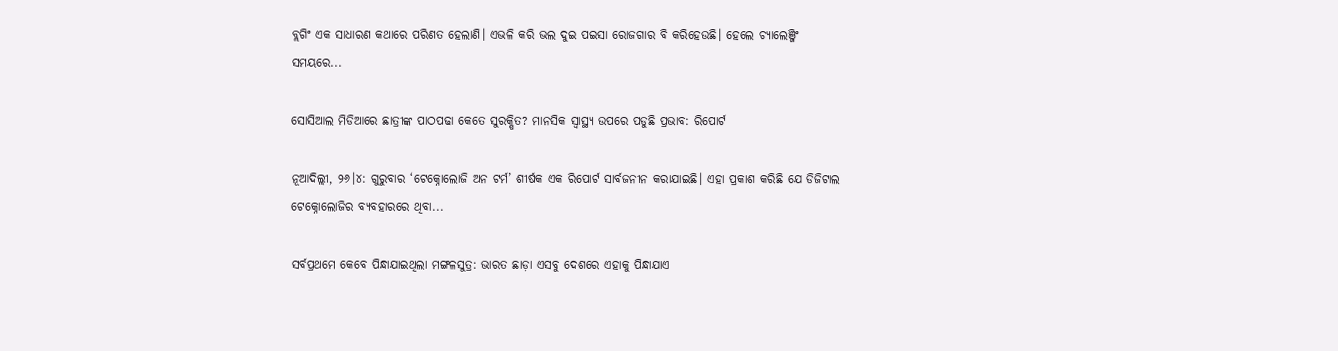ବ୍ଲଗିଂ ଏକ ସାଧାରଣ କଥାରେ ପରିଣତ ହେଲାଣି। ଏଭଳି କରି ଭଲ ଦୁଇ ପଇସା ରୋଜଗାର ବି କରିହେଉଛି। ହେଲେ ଚ୍ୟାଲେଞ୍ଜିଂ ସମୟରେ...

ସୋସିଆଲ ମିଡିଆରେ ଛାତ୍ରୀଙ୍କ ପାଠପଢା କେତେ ସୁରକ୍ଷିତ? ମାନସିକ ସ୍ବାସ୍ଥ୍ୟ ଉପରେ ପଡୁଛି ପ୍ରଭାବ: ରିପୋର୍ଟ

ନୂଆଦିଲ୍ଲୀ, ୨୬।୪: ଗୁରୁବାର ‘ଟେକ୍ନୋଲୋଜି ଅନ ଟର୍ମ’ ଶୀର୍ଷକ ଏକ ରିପୋର୍ଟ ସାର୍ବଜନୀନ କରାଯାଇଛି। ଏହା ପ୍ରକାଶ କରିଛି ଯେ ଡିଜିଟାଲ ଟେକ୍ନୋଲୋଜିର ବ୍ୟବହାରରେ ଥିବା...

ସର୍ବପ୍ରଥମେ କେବେ ପିନ୍ଧାଯାଇଥିଲା ମଙ୍ଗଳସୁତ୍ର: ଭାରତ ଛାଡ଼ା ଏସବୁ ଦେଶରେ ଏହାକୁ ପିନ୍ଧାଯାଏ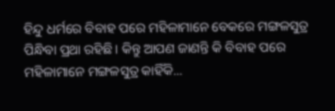ହିନ୍ଦୁ ଧର୍ମରେ ବିବାହ ପରେ ମହିଳାମାନେ ବେକରେ ମଙ୍ଗଳସୁତ୍ର ପିନ୍ଧିବା ପ୍ରଥା ରହିଛି। କିନ୍ତୁ ଆପଣ ଜାଣନ୍ତି କି ବିବାହ ପରେ ମହିଳାମାନେ ମଙ୍ଗଳସୁତ୍ର କାହିଁକି...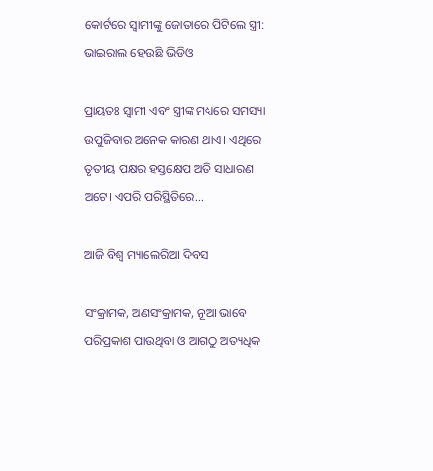କୋର୍ଟରେ ସ୍ବାମୀଙ୍କୁ ଜୋତାରେ ପିଟିଲେ ସ୍ତ୍ରୀ: ଭାଇରାଲ ହେଉଛି ଭିଡିଓ

ପ୍ରାୟତଃ ସ୍ବାମୀ ଏବଂ ସ୍ତ୍ରୀଙ୍କ ମଧ୍ୟରେ ସମସ୍ୟା ଉପୁଜିବାର ଅନେକ କାରଣ ଥାଏ। ଏଥିରେ ତୃତୀୟ ପକ୍ଷର ହସ୍ତକ୍ଷେପ ଅତି ସାଧାରଣ ଅଟେ। ଏପରି ପରିସ୍ଥିତିରେ...

ଆଜି ବିଶ୍ୱ ମ୍ୟାଲେରିଆ ଦିବସ

ସଂକ୍ରାମକ, ଅଣସଂକ୍ରାମକ, ନୂଆ ଭାବେ ପରିପ୍ରକାଶ ପାଉଥିବା ଓ ଆଗଠୁ ଅତ୍ୟଧିକ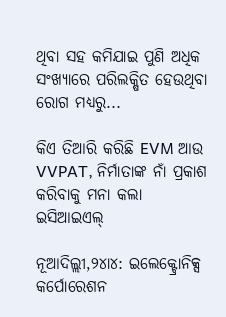ଥିବା ସହ କମିଯାଇ ପୁଣି ଅଧିକ ସଂଖ୍ୟାରେ ପରିଲକ୍ଷିତ ହେଉଥିବା ରୋଗ ମଧ୍ୟରୁ...

କିଏ ତିଆରି କରିଛି EVM ଆଉ VVPAT, ନିର୍ମାତାଙ୍କ ନାଁ ପ୍ରକାଶ କରିବାକୁ ମନା କଲା ଇସିଆଇଏଲ୍‌

ନୂଆଦିଲ୍ଲୀ,୨୪ା୪: ଇଲେକ୍ଟ୍ରୋନିକ୍ସ କର୍ପୋରେଶନ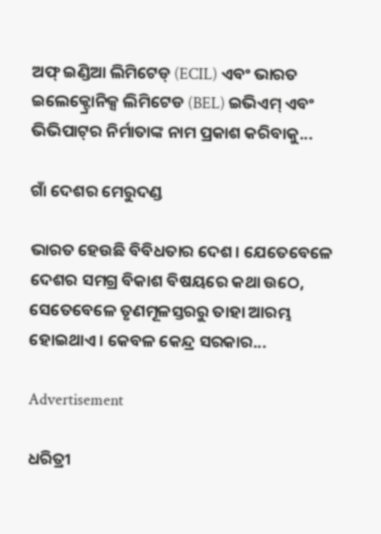ଅଫ୍‌ ଇଣ୍ଡିଆ ଲିମିଟେଡ୍‌ (ECIL) ଏବଂ ଭାରତ ଇଲେକ୍ଟ୍ରୋନିକ୍ସ ଲିମିଟେଡ (BEL) ଇଭିଏମ୍‌ ଏବଂ ଭିଭିପାଟ୍‌ର ନିର୍ମାତାଙ୍କ ନାମ ପ୍ରକାଶ କରିବାକୁ...

ଗାଁ ଦେଶର ମେରୁଦଣ୍ଡ

ଭାରତ ହେଉଛି ବିବିଧତାର ଦେଶ। ଯେତେବେଳେ ଦେଶର ସମଗ୍ର ବିକାଶ ବିଷୟରେ କଥା ଉଠେ, ସେତେବେଳେ ତୃଣମୂଳସ୍ତରରୁ ତାହା ଆରମ୍ଭ ହୋଇଥାଏ। କେବଳ କେନ୍ଦ୍ର ସରକାର...

Advertisement

ଧରିତ୍ରୀ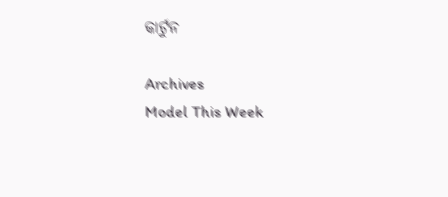କାର୍ଟୁନ

Archives
Model This Week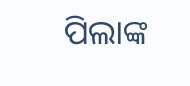ପିଲାଙ୍କ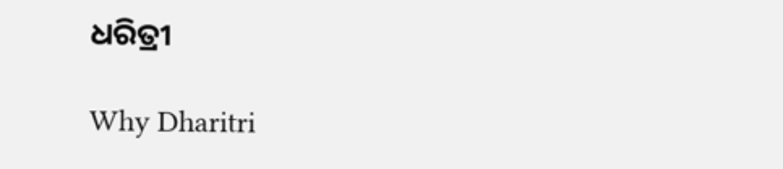ଧରିତ୍ରୀ

Why Dharitri